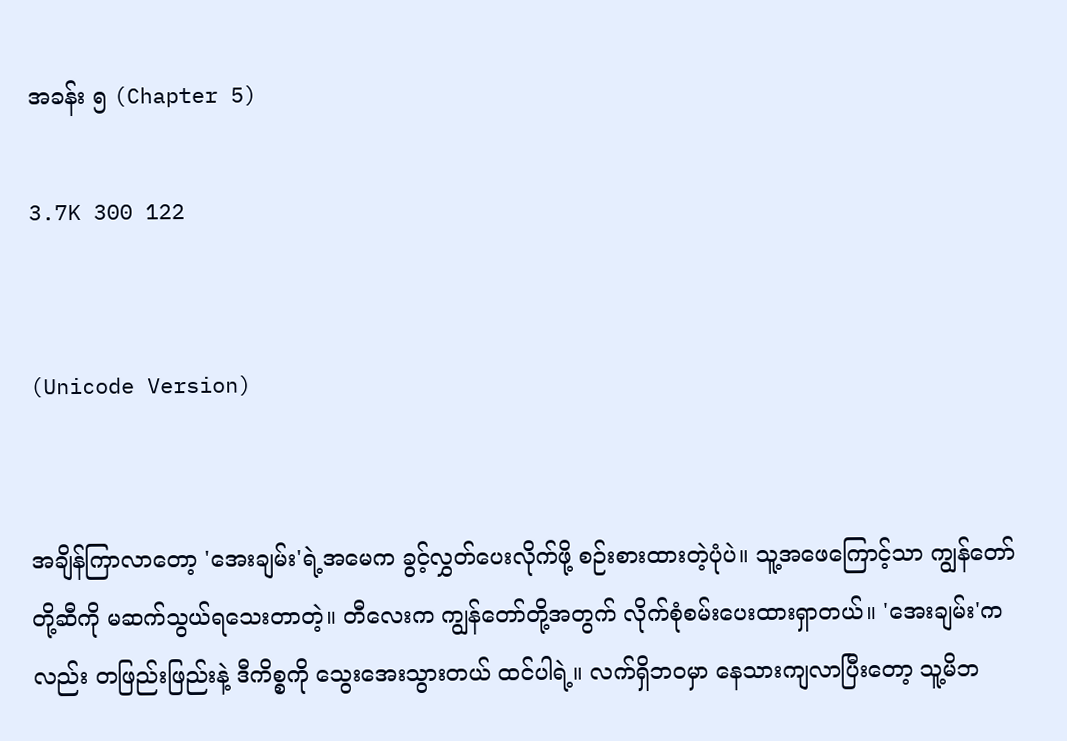အခန်း ၅ (Chapter 5)

3.7K 300 122


(Unicode Version)


အချိန်ကြာလာတော့ 'အေးချမ်း'ရဲ့အမေက ခွင့်လွှတ်ပေးလိုက်ဖို့ စဉ်းစားထားတဲ့ပုံပဲ။ သူ့အဖေကြောင့်သာ ကျွန်တော်တို့ဆီကို မဆက်သွယ်ရသေးတာတဲ့။ တီလေးက ကျွန်တော်တို့အတွက် လိုက်စုံစမ်းပေးထားရှာတယ်။ 'အေးချမ်း'ကလည်း တဖြည်းဖြည်းနဲ့ ဒီကိစ္စကို သွေးအေးသွားတယ် ထင်ပါရဲ့။ လက်ရှိဘဝမှာ နေသားကျလာပြီးတော့ သူ့မိဘ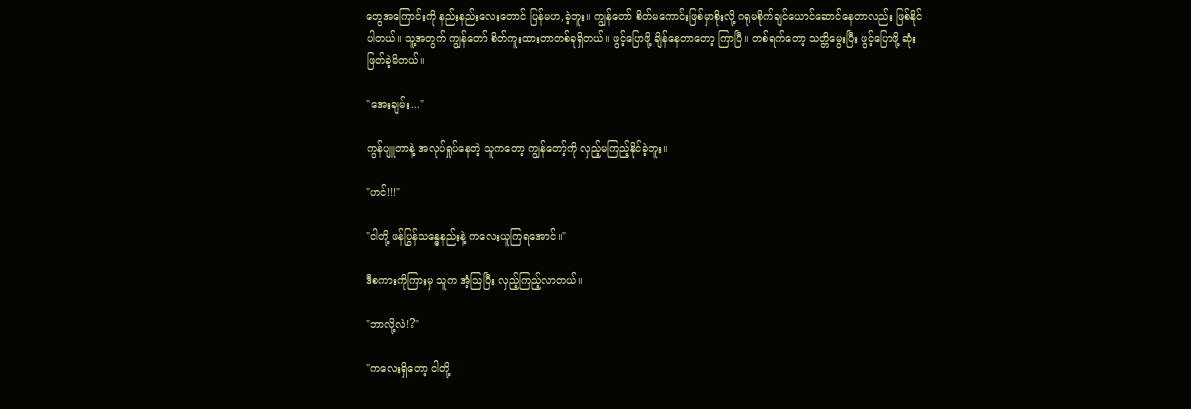တွေအကြောင်းကို နည်းနည်းလေးတောင် ပြန်မဟ,ခဲ့ဘူး။ ကျွန်တော် စိတ်မကောင်းဖြစ်မှာစိုးလို့ ဂရုမစိုက်ချင်ယောင်ဆောင်နေတာလည်း ဖြစ်နိုင်ပါတယ်။ သူ့အတွက် ကျွန်တော် စိတ်ကူးထားတာတစ်ခုရှိတယ်။ ဖွင့်ပြောဖို့ ချိန်နေတာတော့ ကြာပြီ။ တစ်ရက်တော့ သတ္တိမွေးပြီး ဖွင့်ပြောဖို့ ဆုံးဖြတ်ခဲ့မိတယ်။

"အေးချမ်း..."

ကွန်ပျူတာနဲ့ အလုပ်ရှုပ်နေတဲ့ သူကတော့ ကျွန်တော့်ကို လှည့်မကြည့်နိုင်ခဲ့ဘူး။

"ဟင်!!!"

"ငါတို့ ဖန်ပြွန်သန္ဓေနည်းနဲ့ ကလေးယူကြရအောင်။"

ဒီစကားကိုကြားမှ သူက အံ့ဩပြီး လှည့်ကြည့်‌လာတယ်။

"ဘာလို့လဲ!?"

"ကလေးရှိတော့ ငါတို့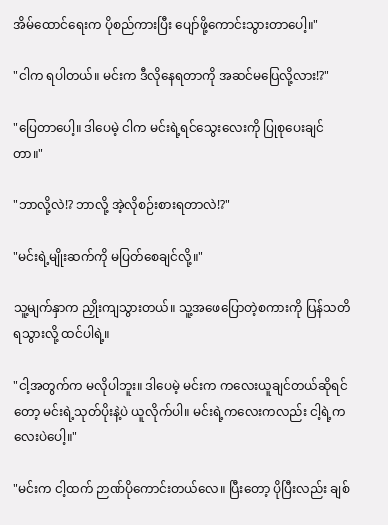အိမ်ထောင်ရေးက ပိုစည်ကားပြီး ပျော်ဖို့ကောင်းသွားတာပေါ့။"

"ငါက ရပါတယ်။ မင်းက ဒီလိုနေရတာကို အဆင်မပြေလို့လား!?"

"ပြေတာပေါ့။ ဒါပေမဲ့ ငါက မင်းရဲ့ရင်သွေးလေးကို ပြုစုပေးချင်တာ။"

"ဘာလို့လဲ!? ဘာလို့ အဲ့လိုစဉ်းစားရတာလဲ!?"

"မင်းရဲ့မျိုးဆက်ကို မပြတ်စေချင်လို့။"

သူ့မျက်နှာက ညှိုးကျသွားတယ်။ သူ့အဖေပြောတဲ့စကားကို ပြန်သတိရသွားလို့ ထင်ပါရဲ့။

"ငါ့အတွက်က မလိုပါဘူး။ ဒါပေမဲ့ မင်းက ကလေးယူချင်တယ်ဆိုရင်တော့ မင်းရဲ့သုတ်ပိုးနဲ့ပဲ ယူလိုက်ပါ။ မင်းရဲ့ကလေးကလည်း ငါ့ရဲ့ကလေးပဲပေါ့။"

"မင်းက ငါ့ထက် ဉာဏ်ပိုကောင်းတယ်လေ။ ပြီးတော့ ပိုပြီးလည်း ချစ်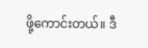ဖို့ကောင်းတယ်။ ဒီ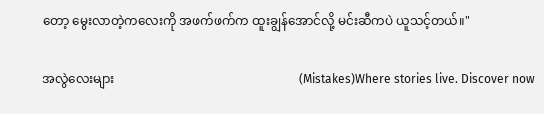တော့ မွေးလာတဲ့ကလေးကို အဖက်ဖက်က ထူးချွန်အောင်လို့ မင်းဆီကပဲ ယူသင့်တယ်။"

အလွဲလေးများ                                                           (Mistakes)Where stories live. Discover now